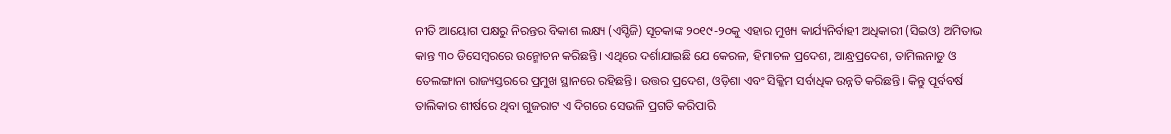ନୀତି ଆୟୋଗ ପକ୍ଷରୁ ନିରନ୍ତର ବିକାଶ ଲକ୍ଷ୍ୟ (ଏସ୍ଡିଜି) ସୂଚକାଙ୍କ ୨୦୧୯-୨୦କୁ ଏହାର ମୁଖ୍ୟ କାର୍ଯ୍ୟନିର୍ବାହୀ ଅଧିକାରୀ (ସିଇଓ) ଅମିତାଭ କାନ୍ତ ୩୦ ଡିସେମ୍ବରରେ ଉନ୍ମୋଚନ କରିଛନ୍ତି। ଏଥିରେ ଦର୍ଶାଯାଇଛି ଯେ କେରଳ, ହିମାଚଳ ପ୍ରଦେଶ, ଆନ୍ଧ୍ରପ୍ରଦେଶ, ତାମିଲନାଡୁ ଓ ତେଲଙ୍ଗାନା ରାଜ୍ୟସ୍ତରରେ ପ୍ରମୁଖ ସ୍ଥାନରେ ରହିଛନ୍ତି। ଉତ୍ତର ପ୍ରଦେଶ, ଓଡ଼ିଶା ଏବଂ ସିକ୍କିମ ସର୍ବାଧିକ ଉନ୍ନତି କରିଛନ୍ତି। କିନ୍ତୁ ପୂର୍ବବର୍ଷ ତାଲିକାର ଶୀର୍ଷରେ ଥିବା ଗୁଜରାଟ ଏ ଦିଗରେ ସେଭଳି ପ୍ରଗତି କରିପାରି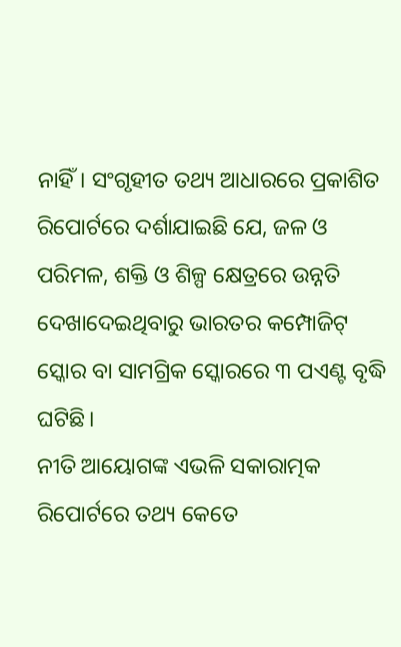ନାହିଁ। ସଂଗୃହୀତ ତଥ୍ୟ ଆଧାରରେ ପ୍ରକାଶିତ ରିପୋର୍ଟରେ ଦର୍ଶାଯାଇଛି ଯେ, ଜଳ ଓ ପରିମଳ, ଶକ୍ତି ଓ ଶିଳ୍ପ କ୍ଷେତ୍ରରେ ଉନ୍ନତି ଦେଖାଦେଇଥିବାରୁ ଭାରତର କମ୍ପୋଜିଟ୍ ସ୍କୋର ବା ସାମଗ୍ରିକ ସ୍କୋରରେ ୩ ପଏଣ୍ଟ ବୃଦ୍ଧି ଘଟିଛି।
ନୀତି ଆୟୋଗଙ୍କ ଏଭଳି ସକାରାତ୍ମକ ରିପୋର୍ଟରେ ତଥ୍ୟ କେତେ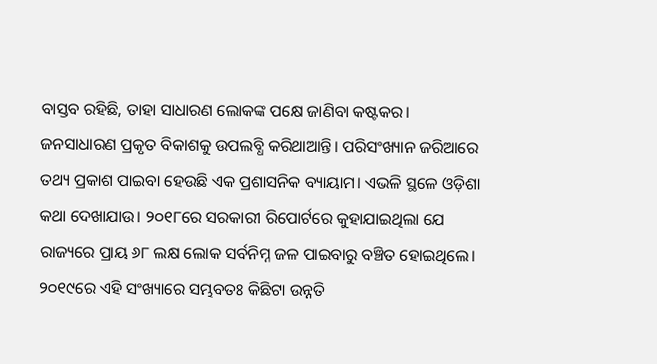ବାସ୍ତବ ରହିଛି, ତାହା ସାଧାରଣ ଲୋକଙ୍କ ପକ୍ଷେ ଜାଣିବା କଷ୍ଟକର। ଜନସାଧାରଣ ପ୍ରକୃତ ବିକାଶକୁ ଉପଲବ୍ଧି କରିଥାଆନ୍ତି। ପରିସଂଖ୍ୟାନ ଜରିଆରେ ତଥ୍ୟ ପ୍ରକାଶ ପାଇବା ହେଉଛି ଏକ ପ୍ରଶାସନିକ ବ୍ୟାୟାମ। ଏଭଳି ସ୍ଥଳେ ଓଡ଼ିଶା କଥା ଦେଖାଯାଉ। ୨୦୧୮ରେ ସରକାରୀ ରିପୋର୍ଟରେ କୁହାଯାଇଥିଲା ଯେ ରାଜ୍ୟରେ ପ୍ରାୟ ୬୮ ଲକ୍ଷ ଲୋକ ସର୍ବନିମ୍ନ ଜଳ ପାଇବାରୁ ବଞ୍ଚିତ ହୋଇଥିଲେ। ୨୦୧୯ରେ ଏହି ସଂଖ୍ୟାରେ ସମ୍ଭବତଃ କିଛିଟା ଉନ୍ନତି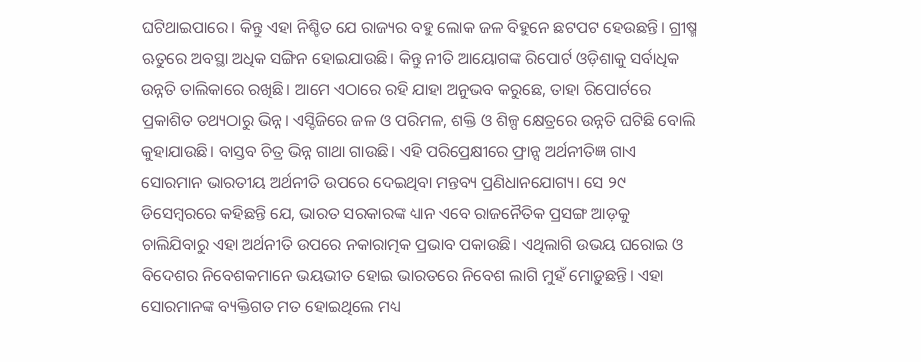ଘଟିଥାଇପାରେ। କିନ୍ତୁ ଏହା ନିଶ୍ଚିତ ଯେ ରାଜ୍ୟର ବହୁ ଲୋକ ଜଳ ବିହୁନେ ଛଟପଟ ହେଉଛନ୍ତି। ଗ୍ରୀଷ୍ମ ଋତୁରେ ଅବସ୍ଥା ଅଧିକ ସଙ୍ଗିନ ହୋଇଯାଉଛି। କିନ୍ତୁ ନୀତି ଆୟୋଗଙ୍କ ରିପୋର୍ଟ ଓଡ଼ିଶାକୁ ସର୍ବାଧିକ ଉନ୍ନତି ତାଲିକାରେ ରଖିଛି। ଆମେ ଏଠାରେ ରହି ଯାହା ଅନୁଭବ କରୁଛେ, ତାହା ରିପୋର୍ଟରେ ପ୍ରକାଶିତ ତଥ୍ୟଠାରୁ ଭିନ୍ନ। ଏସ୍ଡିଜିରେ ଜଳ ଓ ପରିମଳ, ଶକ୍ତି ଓ ଶିଳ୍ପ କ୍ଷେତ୍ରରେ ଉନ୍ନତି ଘଟିଛି ବୋଲି କୁହାଯାଉଛି। ବାସ୍ତବ ଚିତ୍ର ଭିନ୍ନ ଗାଥା ଗାଉଛି। ଏହି ପରିପ୍ରେକ୍ଷୀରେ ଫ୍ରାନ୍ସ ଅର୍ଥନୀତିଜ୍ଞ ଗାଏ ସୋରମାନ ଭାରତୀୟ ଅର୍ଥନୀତି ଉପରେ ଦେଇଥିବା ମନ୍ତବ୍ୟ ପ୍ରଣିଧାନଯୋଗ୍ୟ। ସେ ୨୯ ଡିସେମ୍ବରରେ କହିଛନ୍ତି ଯେ, ଭାରତ ସରକାରଙ୍କ ଧ୍ୟାନ ଏବେ ରାଜନୈତିକ ପ୍ରସଙ୍ଗ ଆଡ଼କୁ ଚାଲିଯିବାରୁ ଏହା ଅର୍ଥନୀତି ଉପରେ ନକାରାତ୍ମକ ପ୍ରଭାବ ପକାଉଛି। ଏଥିଲାଗି ଉଭୟ ଘରୋଇ ଓ ବିଦେଶର ନିବେଶକମାନେ ଭୟଭୀତ ହୋଇ ଭାରତରେ ନିବେଶ ଲାଗି ମୁହଁ ମୋଡ଼ୁଛନ୍ତି। ଏହା ସୋରମାନଙ୍କ ବ୍ୟକ୍ତିଗତ ମତ ହୋଇଥିଲେ ମଧ୍ୟ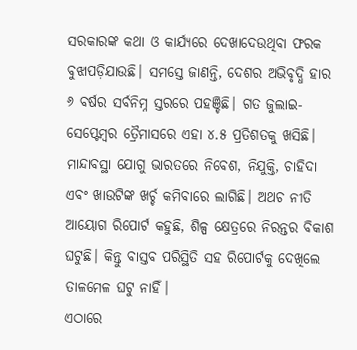ସରକାରଙ୍କ କଥା ଓ କାର୍ଯ୍ୟରେ ଦେଖାଦେଉଥିବା ଫରକ ବୁଝାପଡ଼ିଯାଉଛି। ସମସ୍ତେ ଜାଣନ୍ତି, ଦେଶର ଅଭିବୃଦ୍ଧି ହାର ୬ ବର୍ଷର ସର୍ବନିମ୍ନ ସ୍ତରରେ ପହଞ୍ଚିଛି। ଗତ ଜୁଲାଇ-ସେପ୍ଟେମ୍ବର ତ୍ରୈମାସରେ ଏହା ୪.୫ ପ୍ରତିଶତକୁ ଖସିଛି। ମାନ୍ଦାବସ୍ଥା ଯୋଗୁ ଭାରତରେ ନିବେଶ, ନିଯୁକ୍ତି, ଚାହିଦା ଏବଂ ଖାଉଟିଙ୍କ ଖର୍ଚ୍ଚ କମିବାରେ ଲାଗିଛି। ଅଥଚ ନୀତି ଆୟୋଗ ରିପୋର୍ଟ କହୁଛି, ଶିଳ୍ପ କ୍ଷେତ୍ରରେ ନିରନ୍ତର ବିକାଶ ଘଟୁଛି। କିନ୍ତୁ ବାସ୍ତବ ପରିସ୍ଥିତି ସହ ରିପୋର୍ଟକୁ ଦେଖିଲେ ତାଳମେଳ ଘଟୁ ନାହିଁ।
ଏଠାରେ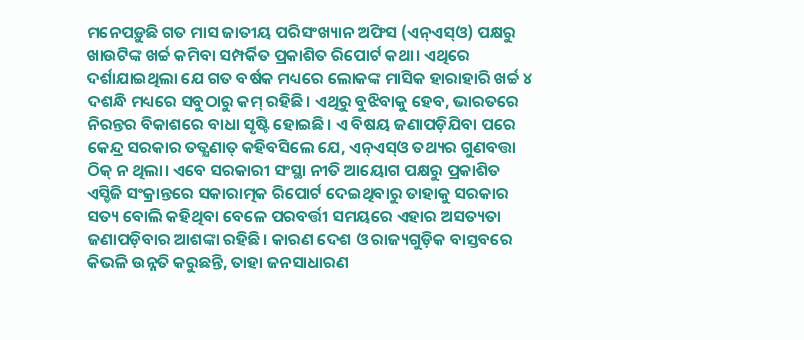ମନେପଡ଼ୁଛି ଗତ ମାସ ଜାତୀୟ ପରିସଂଖ୍ୟାନ ଅଫିସ (ଏନ୍ଏସ୍ଓ) ପକ୍ଷରୁ ଖାଉଟିଙ୍କ ଖର୍ଚ୍ଚ କମିବା ସମ୍ପର୍କିତ ପ୍ରକାଶିତ ରିପୋର୍ଟ କଥା। ଏଥିରେ ଦର୍ଶାଯାଇଥିଲା ଯେ ଗତ ବର୍ଷକ ମଧ୍ୟରେ ଲୋକଙ୍କ ମାସିକ ହାରାହାରି ଖର୍ଚ୍ଚ ୪ ଦଶନ୍ଧି ମଧ୍ୟରେ ସବୁଠାରୁ କମ୍ ରହିଛି। ଏଥିରୁ ବୁଝିବାକୁ ହେବ, ଭାରତରେ ନିରନ୍ତର ବିକାଶରେ ବାଧା ସୃଷ୍ଟି ହୋଇଛି। ଏ ବିଷୟ ଜଣାପଡ଼ିଯିବା ପରେ କେନ୍ଦ୍ର ସରକାର ତତ୍କ୍ଷଣାତ୍ କହିବସିଲେ ଯେ, ଏନ୍ଏସ୍ଓ ତଥ୍ୟର ଗୁଣବତ୍ତା ଠିକ୍ ନ ଥିଲା। ଏବେ ସରକାରୀ ସଂସ୍ଥା ନୀତି ଆୟୋଗ ପକ୍ଷରୁ ପ୍ରକାଶିତ ଏସ୍ଡିଜି ସଂକ୍ରାନ୍ତରେ ସକାରାତ୍ମକ ରିପୋର୍ଟ ଦେଇଥିବାରୁ ତାହାକୁ ସରକାର ସତ୍ୟ ବୋଲି କହିଥିବା ବେଳେ ପରବର୍ତ୍ତୀ ସମୟରେ ଏହାର ଅସତ୍ୟତା ଜଣାପଡ଼ିବାର ଆଶଙ୍କା ରହିଛି। କାରଣ ଦେଶ ଓ ରାଜ୍ୟଗୁଡ଼ିକ ବାସ୍ତବରେ କିଭଳି ଉନ୍ନତି କରୁଛନ୍ତି, ତାହା ଜନସାଧାରଣ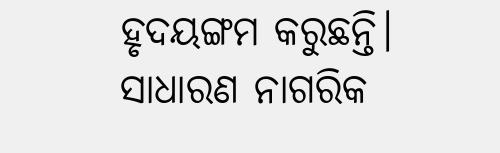ହୃଦୟଙ୍ଗମ କରୁଛନ୍ତି। ସାଧାରଣ ନାଗରିକ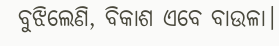ବୁଝିଲେଣି, ବିକାଶ ଏବେ ବାଉଳା।